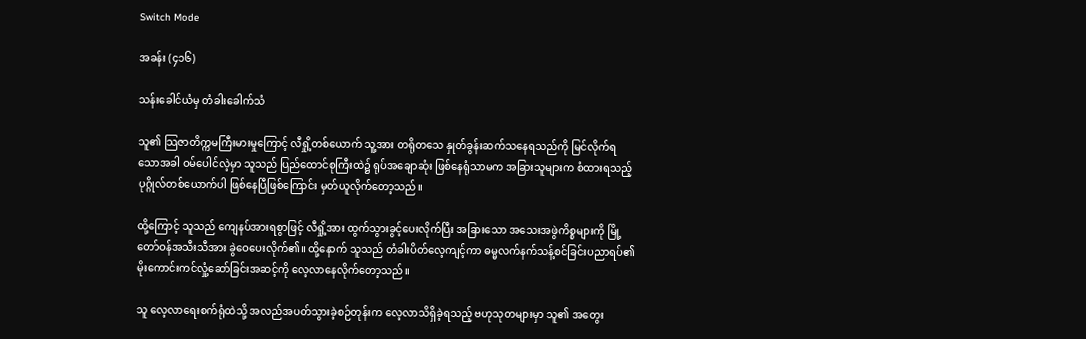Switch Mode

အခန်း (၄၁၆)

သန်းခေါင်ယံမှ တံခါးခေါက်သံ

သူ၏ သြဇာတိက္ကမကြီးမားမှုကြောင့် လီရှို့တစ်ယောက် သူ့အား တရိုတသေ နှုတ်ခွန်းဆက်သနေရသည်ကို မြင်လိုက်ရသောအခါ ဝမ်ပေါင်လဲ့မှာ သူသည် ပြည်ထောင်စုကြီးထဲ၌ ရုပ်အချောဆုံး ဖြစ်နေရုံသာမက အခြားသူများက စံထားရသည့် ပုဂ္ဂိုလ်တစ်ယောက်ပါ ဖြစ်နေပြီဖြစ်ကြောင်း မှတ်ယူလိုက်တော့သည်။

ထို့ကြောင့် သူသည် ကျေနပ်အားရစွာဖြင့် လီရှို့အား ထွက်သွားခွင့်ပေးလိုက်ပြီး အခြားသော အသေးအဖွဲကိစ္စများကို မြို့တော်ဝန်အသီးသီအား ခွဲဝေပေးလိုက်၏။ ထို့နောက် သူသည် တံခါးပိတ်လေ့ကျင့်ကာ ဓမ္မလက်နက်သန့်စင်ခြင်းပညာရပ်၏ မိုးကောင်းကင်လှုံ့ဆော်ခြင်းအဆင့်ကို လေ့လာနေလိုက်တော့သည်။

သူ လေ့လာရေးစက်ရုံထဲသို့ အလည်အပတ်သွားခဲ့စဉ်တုန်းက လေ့လာသိရှိခဲ့ရသည့် ဗဟုသုတများမှာ သူ၏ အတွေး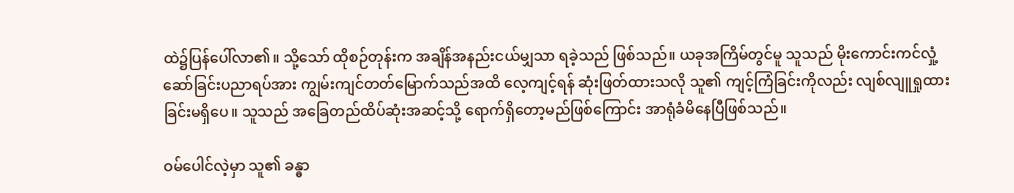ထဲ၌ပြန်ပေါ်လာ၏။ သို့သော် ထိုစဉ်တုန်းက အချိန်အနည်းငယ်မျှသာ ရခဲ့သည် ဖြစ်သည်။ ယခုအကြိမ်တွင်မူ သူသည် မိုးကောင်းကင်လှုံ့ဆော်ခြင်းပညာရပ်အား ကျွမ်းကျင်တတ်မြောက်သည်အထိ လေ့ကျင့်ရန် ဆုံးဖြတ်ထားသလို သူ၏ ကျင့်ကြံခြင်းကိုလည်း လျစ်လျူရှုထားခြင်းမရှိပေ။ သူသည် အခြေတည်ထိပ်ဆုံးအဆင့်သို့ ရောက်ရှိတော့မည်ဖြစ်ကြောင်း အာရုံခံမိနေပြီဖြစ်သည်။

ဝမ်ပေါင်လဲ့မှာ သူ၏ ခန္ဓာ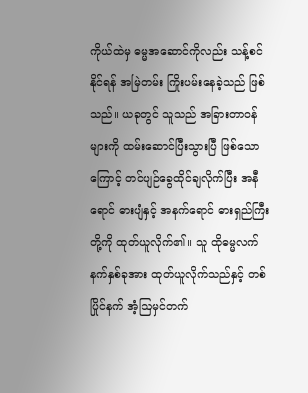ကိုယ်ထဲမှ ဓမ္မအဆောင်ကိုလည်း သန့်စင်နိုင်ရန် အမြဲတမ်း ကြိုးပမ်းနေခဲ့သည် ဖြစ်သည်။ ယခုတွင် သူသည် အခြားတာဝန်များကို ထမ်းဆောင်ပြီးသွားပြီ ဖြစ်သောကြောင့် တင်ပျဉ်ခွေထိုင်ချလိုက်ပြီး အနီရောင် ဓားပျံနှင့် အနက်ရောင် ဓားရှည်ကြီးတို့ကို ထုတ်ယူလိုက်၏။ သူ ထိုဓမ္မလက်နက်နှစ်ခုအား ထုတ်ယူလိုက်သည်နှင့် တစ်ပြိုင်နက် အံ့ဩမှင်တက်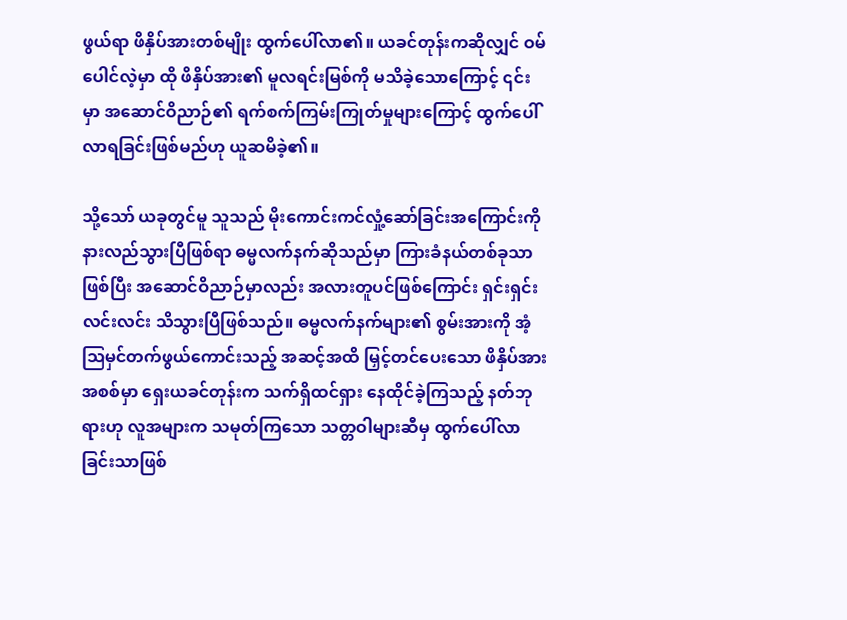ဖွယ်ရာ ဖိနှိပ်အားတစ်မျိုး ထွက်ပေါ်လာ၏။ ယခင်တုန်းကဆိုလျှင် ဝမ်ပေါင်လဲ့မှာ ထို ဖိနှိပ်အား၏ မူလရင်းမြစ်ကို မသိခဲ့သောကြောင့် ၎င်းမှာ ‌အဆောင်ဝိညာဉ်၏ ရက်စက်ကြမ်းကြုတ်မှုများကြောင့် ထွက်ပေါ်လာရခြင်းဖြစ်မည်ဟု ယူဆမိခဲ့၏။

သို့သော် ယခုတွင်မူ သူသည် မိုးကောင်းကင်လှုံ့ဆော်ခြင်းအကြောင်းကို နားလည်သွားပြီဖြစ်ရာ ဓမ္မလက်နက်ဆိုသည်မှာ ကြားခံနယ်တစ်ခုသာဖြစ်ပြီး အဆောင်ဝိညာဉ်မှာလည်း အလားတူပင်ဖြစ်ကြောင်း ရှင်းရှင်းလင်းလင်း သိသွားပြီဖြစ်သည်။ ဓမ္မလက်နက်များ၏ စွမ်းအားကို အံ့ဩမှင်တက်ဖွယ်ကောင်းသည့် အဆင့်အထိ မြှင့်တင်ပေးသော ဖိနှိပ်အားအစစ်မှာ ရှေးယခင်တုန်းက သက်ရှိထင်ရှား နေထိုင်ခဲ့ကြသည့် နတ်ဘုရားဟု လူအများက သမုတ်ကြသော သတ္တဝါများဆီမှ ထွက်ပေါ်လာခြင်းသာဖြစ်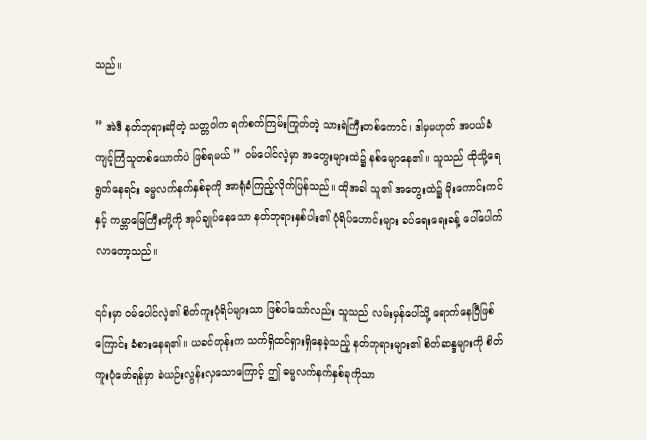သည်။

” အဲဒီ နတ်ဘုရားဆိုတဲ့ သတ္တဝါက ရက်စက်ကြမ်းကြုတ်တဲ့ သားရဲကြီးတစ်ကောင်၊ ဒါမှမဟုတ် အပယ်ခံ ကျင့်ကြံသူတစ်ယောက်ပဲ ဖြစ်ရမယ် ” ဝမ်ပေါင်လဲ့မှာ အတွေးများထဲ၌ နစ်မျောနေ၏။ သူသည် ထိုသို့ရေရွတ်နေရင်း ဓမ္မလက်နက်နှစ်ခုကို အာရုံခံကြည့်လိုက်ပြန်သည်။ ထိုအခါ သူ၏ အတွေးထဲ၌ မိုးကောင်းကင်နှင့် ကမ္ဘာမြေကြီးတို့ကို အုပ်ချုပ်နေသော နတ်ဘုရားနှစ်ပါး၏ ပုံရိပ်ဟောင်းများ ခပ်ရေးရေးခန့် ပေါ်ပေါက်လာတော့သည်။

၎င်းမှာ ဝမ်ပေါင်လဲ့၏ စိတ်ကူးပုံရိပ်များသာ ဖြစ်ပါသော်လည်း သူသည် လမ်းမှန်ပေါ်သို့ ရောက်နေပြီဖြစ်ကြောင်း ခံစားနေရ၏။ ယခင်တုန်းက သက်ရှိထင်ရှားရှိနေခဲ့သည့် နတ်ဘုရားများ၏ စိတ်ဆန္ဒများကို စိတ်ကူးပုံဖော်ရန်မှာ ခဲယဉ်းလွန်းလှသောကြောင့် ဤ ဓမ္မလက်နက်နှစ်ခုကိုသာ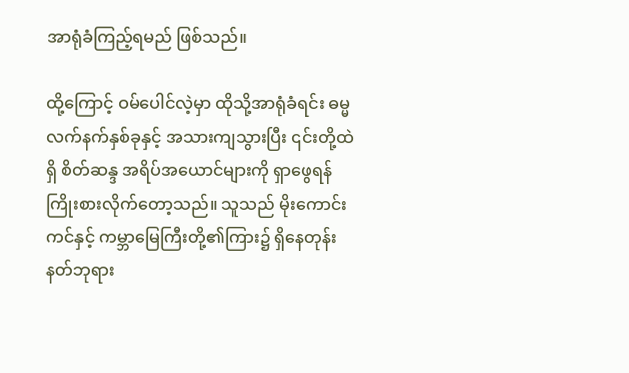အာရုံခံကြည့်ရမည် ဖြစ်သည်။

ထို့ကြောင့် ဝမ်ပေါင်လဲ့မှာ ထိုသို့အာရုံခံရင်း ဓမ္မလက်နက်နှစ်ခုနှင့် အသားကျသွားပြီး ၎င်းတို့ထဲရှိ စိတ်ဆန္ဒ အရိပ်အယောင်များကို ရှာဖွေရန် ကြိုးစားလိုက်တော့သည်။ သူသည် မိုးကောင်းကင်နှင့် ကမ္ဘာမြေကြီးတို့၏ကြား၌ ရှိနေတုန်း နတ်ဘုရား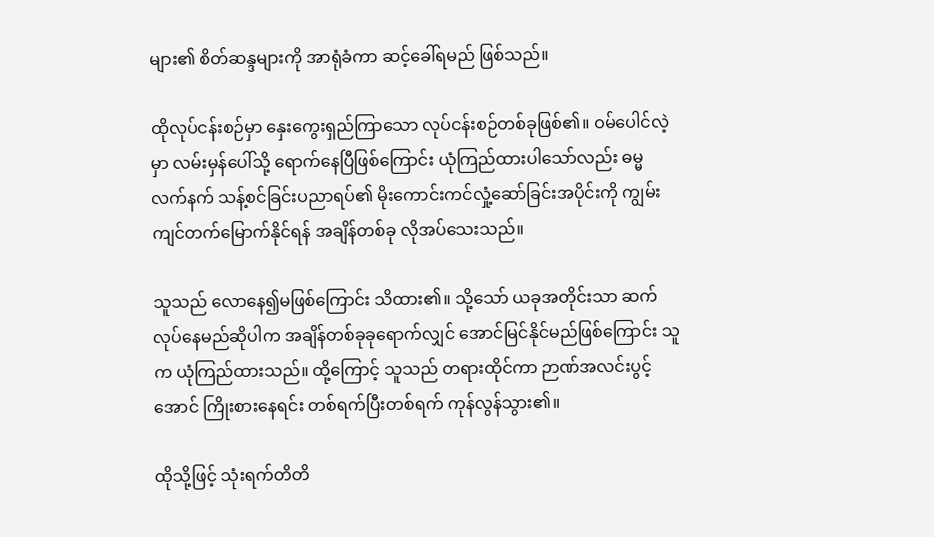များ၏ စိတ်ဆန္ဒများကို အာရုံခံကာ ဆင့်ခေါ်ရမည် ဖြစ်သည်။

ထိုလုပ်ငန်းစဉ်မှာ နှေးကွေးရှည်ကြာသော လုပ်ငန်းစဉ်တစ်ခုဖြစ်၏။ ဝမ်ပေါင်လဲ့မှာ လမ်းမှန်ပေါ်သို့ ရောက်နေပြီဖြစ်ကြောင်း ယုံကြည်ထားပါသော်လည်း ဓမ္မလက်နက် သန့်စင်ခြင်းပညာရပ်၏ မိုးကောင်းကင်လှုံ့ဆော်ခြင်းအပိုင်းကို ကျွမ်းကျင်တက်မြောက်နိုင်ရန် အချိန်တစ်ခု လိုအပ်သေးသည်။

သူသည် လောနေ၍မဖြစ်ကြောင်း သိထား၏။ သို့သော် ယခုအတိုင်းသာ ဆက်လုပ်နေမည်ဆိုပါက အချိန်တစ်ခုခုရောက်လျှင် အောင်မြင်နိုင်မည်ဖြစ်ကြောင်း သူက ယုံကြည်ထားသည်။ ထို့ကြောင့် သူသည် တရားထိုင်ကာ ဉာဏ်အလင်းပွင့်အောင် ကြိုးစားနေရင်း တစ်ရက်ပြီးတစ်ရက် ကုန်လွန်သွား၏။

ထိုသို့ဖြင့် သုံးရက်တိတိ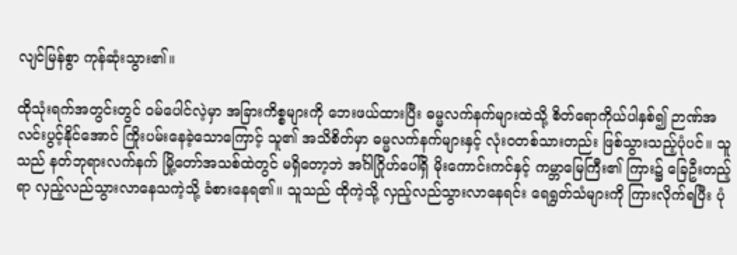လျင်မြန်စွာ ကုန်ဆုံးသွား၏။

ထိုသုံးရက်အတွင်းတွင် ဝမ်ပေါင်လဲ့မှာ အခြားကိစ္စများကို ဘေးဖယ်ထားပြီး ဓမ္မလက်နက်များထဲသို့ စိတ်ရောကိုယ်ပါနှစ်၍ ဉာဏ်အလင်းပွင့်နိုင်အောင် ကြိုးပမ်းနေခဲ့သောကြောင့် သူ၏ အသိစိတ်မှာ ဓမ္မလက်နက်များနှင့် လုံးဝတစ်သားတည်း ဖြစ်သွားသည့်ပုံပင်။ သူသည် နတ်ဘုရားလက်နက် မြို့တော်အသစ်ထဲတွင် မရှိတော့ဘဲ အင်္ဂါဂြိုဟ်ပေါ်ရှိ မိုးကောင်းကင်နှင့် ကမ္ဘာမြေကြီး၏ ကြား၌ ခြေဦးတည့်ရာ လှည့်လည်သွားလာနေသကဲ့သို့ ခံစားနေရ၏။ သူသည် ထိုကဲ့သို့ လှည့်လည်သွားလာနေရင်း ရေရွတ်သံများကို ကြားလိုက်ရပြီး ပုံ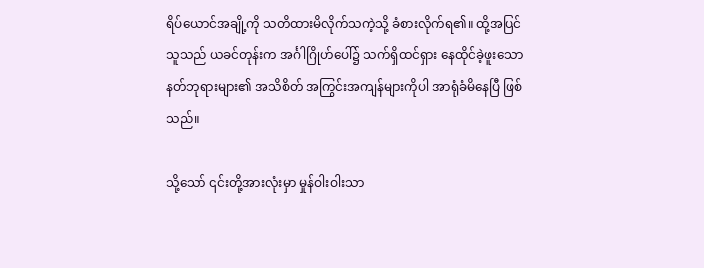ရိပ်ယောင်အချို့ကို သတိထားမိလိုက်သကဲ့သို့ ခံစားလိုက်ရ၏။ ထို့အပြင် သူသည် ယခင်တုန်းက အင်္ဂါဂြိုဟ်ပေါ်၌ သက်ရှိထင်ရှား နေထိုင်ခဲ့ဖူးသော နတ်ဘုရားများ၏ အသိစိတ် အကြွင်းအကျန်များကိုပါ အာရုံခံမိနေပြီ ဖြစ်သည်။

သို့သော် ၎င်းတို့အားလုံးမှာ မှုန်ဝါးဝါးသာ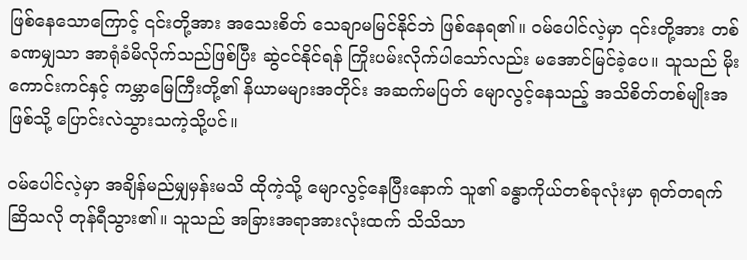ဖြစ်နေသောကြောင့် ၎င်းတို့အား အသေးစိတ် သေချာမမြင်နိုင်ဘဲ ဖြစ်နေရ၏။ ဝမ်ပေါင်လဲ့မှာ ၎င်းတို့အား တစ်ခဏမျှသာ အာရုံခံမိလိုက်သည်ဖြစ်ပြီး ဆွဲငင်နိုင်ရန် ကြိုးပမ်းလိုက်ပါသော်လည်း မအောင်မြင်ခဲ့ပေ။ သူသည် မိုးကောင်းကင်နှင့် ကမ္ဘာမြေကြီးတို့၏ နိယာမများအတိုင်း အဆက်မပြတ် မျောလွင့်နေသည့် အသိစိတ်တစ်မျိုးအဖြစ်သို့ ပြောင်းလဲသွားသကဲ့သို့ပင်။

ဝမ်ပေါင်လဲ့မှာ အချိန်မည်မျှမှန်းမသိ ထိုကဲ့သို့ မျောလွင့်နေပြီးနောက် သူ၏ ခန္ဓာကိုယ်တစ်ခုလုံးမှာ ရုတ်တရက်ဆြိသလို တုန်ရီသွား၏။ သူသည် အခြားအရာအားလုံးထက် သိသိသာ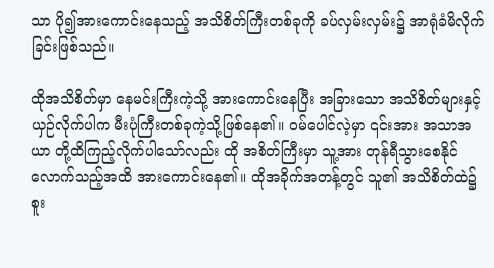သာ ပို၍အားကောင်းနေသည့် အသိစိတ်ကြီးတစ်ခုကို ခပ်လှမ်းလှမ်း၌ အာရုံခံမိလိုက်ခြင်းဖြစ်သည်။

ထိုအသိစိတ်မှာ နေမင်းကြီးကဲ့သို့ အားကောင်းနေပြီး အခြားသော အသိစိတ်များနှင့် ယှဉ်လိုက်ပါက မီးပုံကြီးတစ်ခုကဲ့သို့ဖြစ်နေ၏။ ဝမ်ပေါင်လဲ့မှာ ၎င်းအား အသာအယာ တို့ထိကြည့်လိုက်ပါသော်လည်း ထို အစိတ်ကြီးမှာ သူ့အား တုန်ရီသွားစေနိုင်လောက်သည့်အထိ အားကောင်းနေ၏။ ထိုအခိုက်အတန့်တွင် သူ၏ အသိစိတ်ထဲ၌ စူး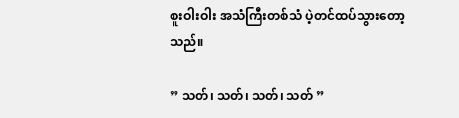စူးဝါးဝါး အသံကြီးတစ်သံ ပဲ့တင်ထပ်သွားတော့သည်။

” သတ်၊ သတ်၊ သတ်၊ သတ် ”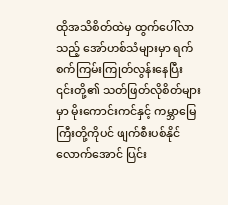ထိုအသိစိတ်ထဲမှ ထွက်ပေါ်လာသည့် အော်ဟစ်သံများမှာ ရက်စက်ကြမ်းကြုတ်လွန်းနေပြီး ၎င်းတို့၏ သတ်ဖြတ်လိုစိတ်များမှာ မိုးကောင်းကင်နှင့် ကမ္ဘာမြေကြီးတို့ကိုပင် ဖျက်စီးပစ်နိုင်လောက်အောင် ပြင်း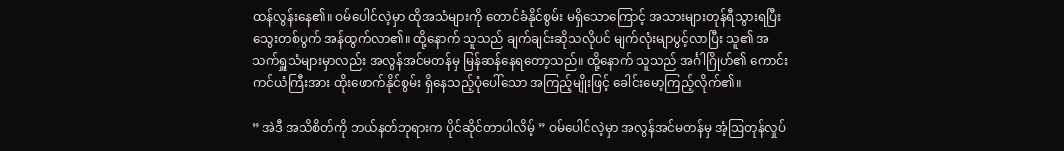ထန်လွန်းနေ၏။ ဝမ်ပေါင်လဲ့မှာ ထိုအသံများကို တောင်ခံနိုင်စွမ်း မရှိသောကြောင့် အသားများတုန်ရီသွားရပြီး သွေးတစ်ပွက် အန်ထွက်လာ၏။ ထို့နောက် သူသည် ချက်ချင်းဆိုသလိုပင် မျက်လုံးမျာပွင့်လာပြီး သူ၏ အသက်ရှူသံများမှာလည်း အလွန်အင်မတန်မှ မြန်ဆန်နေရတော့သည်။ ထို့နောက် သူသည် အင်္ဂါဂြိုဟ်၏ ကောင်းကင်ယံကြီးအား ထိုးဖောက်နိုင်စွမ်း ရှိနေသည့်ပုံပေါ်သော အကြည့်မျိုးဖြင့် ခေါင်းမော့ကြည့်လိုက်၏။

” အဲဒီ အသိစိတ်ကို ဘယ်နတ်ဘုရားက ပိုင်ဆိုင်တာပါလိမ့် ” ဝမ်ပေါင်လဲ့မှာ အလွန်အင်မတန်မှ အံ့ဩတုန်လှုပ်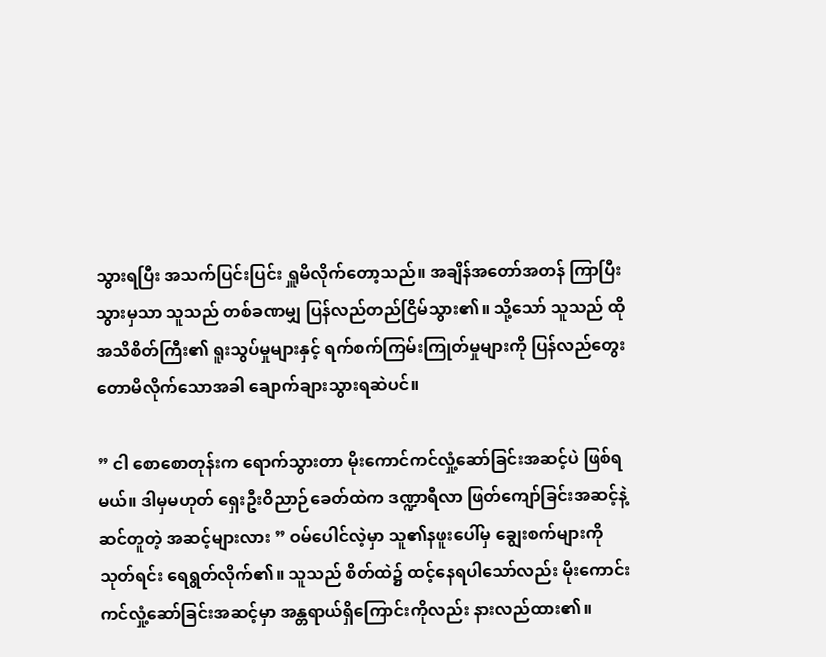သွားရပြီး အသက်ပြင်းပြင်း ရှူမိလိုက်တော့သည်။ အချိန်အတော်အတန် ကြာပြီးသွားမှသာ သူသည် တစ်ခဏမျှ ပြန်လည်တည်ငြိမ်သွား၏။ သို့သော် သူသည် ထိုအသိစိတ်ကြီး၏ ရူးသွပ်မှုများနှင့် ရက်စက်ကြမ်းကြုတ်မှုများကို ပြန်လည်တွေးတောမိလိုက်သောအခါ ချောက်ချားသွားရဆဲပင်။

” ငါ စောစောတုန်းက ရောက်သွားတာ မိုးကောင်ကင်လှုံ့ဆော်ခြင်းအဆင့်ပဲ ဖြစ်ရမယ်။ ဒါမှမဟုတ် ရှေးဦးဝိညာဉ်ခေတ်ထဲက ဒဏ္ဍာရီလာ ဖြတ်ကျော်ခြင်းအဆင့်နဲ့ ဆင်တူတဲ့ အဆင့်များလား ” ဝမ်ပေါင်လဲ့မှာ သူ၏နဖူးပေါ်မှ ချွေးစက်များကို သုတ်ရင်း ရေရွတ်လိုက်၏။ သူသည် စိတ်ထဲ၌ ထင့်နေရပါသော်လည်း မိုးကောင်းကင်လှုံ့ဆော်ခြင်းအဆင့်မှာ အန္တရာယ်ရှိကြောင်းကိုလည်း နားလည်ထား၏။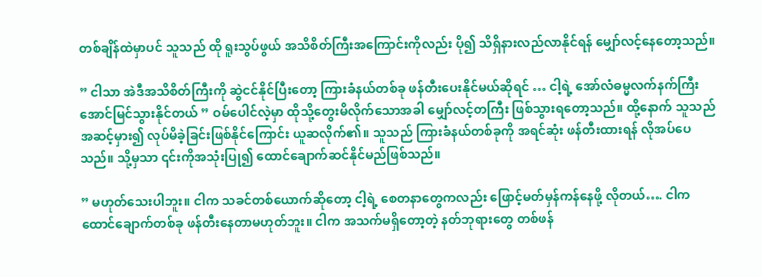တစ်ချိန်ထဲမှာပင် သူသည် ထို ရူးသွပ်ဖွယ် အသိစိတ်ကြီးအကြောင်းကိုလည်း ပို၍ သိရှိနားလည်လာနိုင်ရန် မျှော်လင့်နေတော့သည်။

” ငါသာ အဲဒီအသိစိတ်ကြီးကို ဆွဲငင်နိုင်ပြီးတော့ ကြားခံနယ်တစ်ခု ဖန်တီးပေးနိုင်မယ်ဆိုရင် … ငါ့ရဲ့ အော်လံဓမ္မလက်နက်ကြီး အောင်မြင်သွားနိုင်တယ် ” ဝမ်ပေါင်လဲ့မှာ ထိုသို့တွေးမိလိုက်သောအခါ မျှော်လင့်တကြီး ဖြစ်သွားရတော့သည်။ ထို့နောက် သူသည် အဆင့်မှား၍ လုပ်မိခဲ့ခြင်းဖြစ်နိုင်ကြောင်း ယူဆလိုက်၏။ သူသည် ကြားခံနယ်တစ်ခုကို အရင်ဆုံး ဖန်တီးထားရန် လိုအပ်ပေသည်။ သို့မှသာ ၎င်းကိုအသုံးပြု၍ ထောင်ချောက်ဆင်နိုင်မည်ဖြစ်သည်။

” မဟုတ်သေးပါဘူး။ ငါက သခင်တစ်ယောက်ဆိုတော့ ငါ့ရဲ့ စေတနာတွေကလည်း ဖြောင့်မတ်မှန်ကန်နေဖို့ လိုတယ်…. ငါက ထောင်ချောက်တစ်ခု ဖန်တီးနေတာမဟုတ်ဘူး။ ငါက အသက်မရှိတော့တဲ့ နတ်ဘုရားတွေ တစ်ဖန်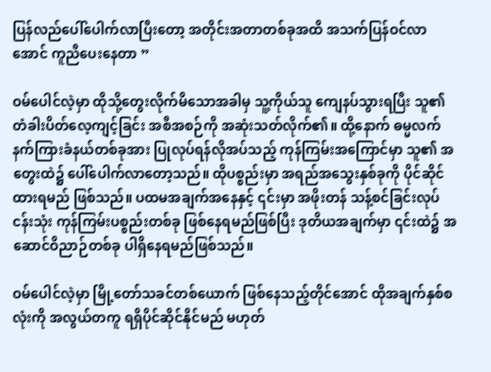ပြန်လည်ပေါ်ပေါက်လာပြီးတော့ အတိုင်းအတာတစ်ခုအထိ အသက်ပြန်ဝင်လာအောင် ကူညီပေးနေတာ ”

ဝမ်ပေါင်လဲ့မှာ ထိုသို့တွေးလိုက်မိသောအခါမှ သူ့ကိုယ်သူ ကျေနပ်သွားရပြီး သူ၏ တံခါးပိတ်လေ့ကျင့်ခြင်း အစီအစဉ်ကို အဆုံးသတ်လိုက်၏။ ထို့နောက် ဓမ္မလက်နက်ကြားခံနယ်တစ်ခုအား ပြုလုပ်ရန်လိုအပ်သည့် ကုန်ကြမ်းအ‌ကြောင်မှာ သူ၏ အတွေးထဲ၌ ပေါ်ပေါက်လာတော့သည်။ ထိုပစ္စည်းမှာ အရည်အသွေးနှစ်ခုကို ပိုင်ဆိုင်ထားရမည် ဖြစ်သည်။ ပထမအချက်အနေနှင့် ၎င်းမှာ အဖိုးတန် သန့်စင်ခြင်းလုပ်ငန်းသုံး ကုန်ကြမ်းပစ္စည်းတစ်ခု ဖြစ်နေရမည်ဖြစ်ပြီး ဒုတိယအချက်မှာ ၎င်းထဲ၌ အဆောင်ဝိညာဉ်တစ်ခု ပါရှိနေရမည်ဖြစ်သည်။

ဝမ်ပေါင်လဲ့မှာ မြို့တော်သခင်တစ်ယောက် ဖြစ်နေသည့်တိုင်အောင် ထိုအချက်နှစ်စလုံးကို အလွယ်တကူ ရရှိပိုင်ဆိုင်နိုင်မည် မဟုတ်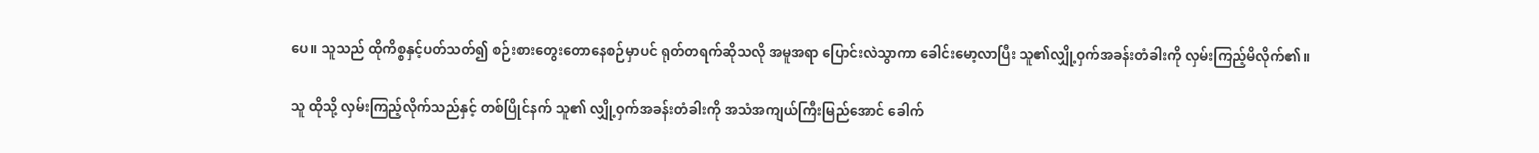ပေ။ သူသည် ထိုကိစ္စနှင့်ပတ်သတ်၍ စဉ်းစားတွေးတောနေစဉ်မှာပင် ရုတ်တရက်ဆိုသလို အမူအရာ ပြောင်းလဲသွာကာ ခေါင်းမော့လာပြီး သူ၏လျှို့ဝှက်အခန်းတံခါးကို လှမ်းကြည့်မိလိုက်၏။

သူ ထိုသို့ လှမ်းကြည့်လိုက်သည်နှင့် တစ်ပြိုင်နက် သူ၏ လျှို့ဝှက်အခန်းတံခါးကို အသံအကျယ်ကြီးမြည်အောင် ခေါက်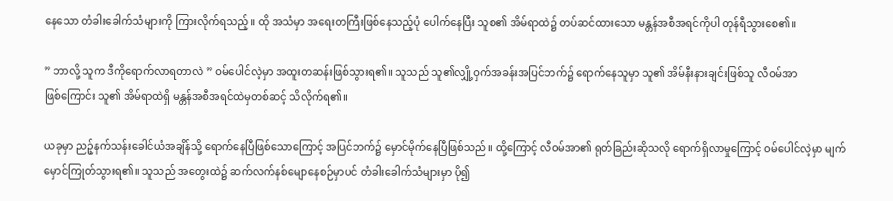နေသော တံခါးခေါက်သံများကို ကြားလိုက်ရသည့်။ ထို အသံမှာ အရေးတကြီးဖြစ်နေသည့်ပုံ ပေါက်နေပြီး သူစ၏ အိမ်ရာထဲ၌ တပ်ဆင်ထားသော မန္တန်အစီအရင်ကိုပါ တုန်ရီသွားစေ၏။

” ဘာလို့ သူက ဒီကိုရောက်လာရတာလဲ ” ဝမ်ပေါင်လဲ့မှာ ‌အထူးတဆန်းဖြစ်သွားရ၏။ သူသည် သူ၏လျှို့ဝှက်အခန်းအပြင်ဘက်၌ ရောက်နေသူမှာ သူ၏ အိမ်နီးနားချင်းဖြစ်သူ လီဝမ်အာဖြစ်‌ကြောင်း သူ၏ အိမ်ရာထဲရှိ မန္တန်အစီအရင်ထဲမှတစ်ဆင့် သိလိုက်ရ၏။

ယခုမှာ ညဉ့်နက်သန်းခေါင်ယံအချိန်သို့ ရောက်နေပြီဖြစ်သောကြောင့် အပြင်ဘက်၌ မှောင်မိုက်နေပြီဖြစ်သည်။ ထို့ကြောင့် လီဝမ်အာ၏ ရုတ်ခြည်းဆိုသလို ရောက်ရှိလာမှုကြောင့် ဝမ်ပေါင်လဲ့မှာ မျက်မှောင်ကြုတ်သွားရ၏။ သူသည် အတွေးထဲ၌ ဆက်လက်နစ်မျောနေစဉ်မှာပင် တံခါးခေါက်သံများမှာ ပို၍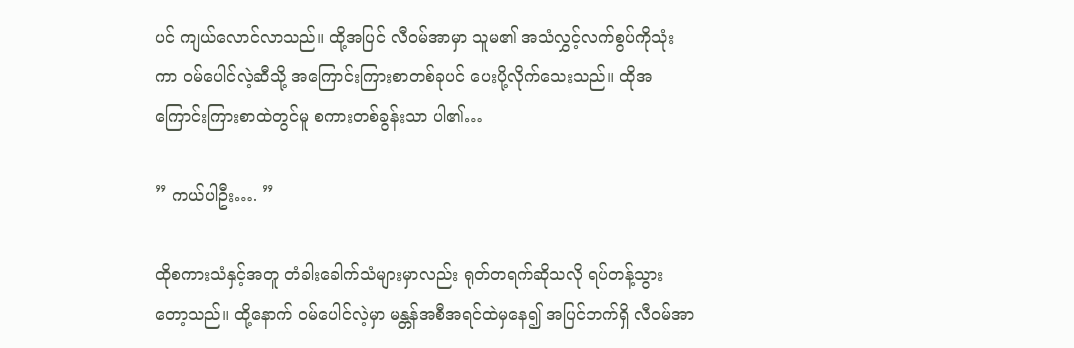ပင် ကျယ်လောင်လာသည်။ ထို့အပြင် လီဝမ်အာမှာ သူမ၏ အသံလွှင့်လက်စွပ်ကိုသုံးကာ ဝမ်ပေါင်လဲ့ဆီသို့ အကြောင်းကြားစာတစ်ခုပင် ပေးပို့လိုက်သေးသည်။ ထိုအကြောင်းကြားစာထဲတွင်မူ စကားတစ်ခွန်းသာ ပါ၏…

” ကယ်ပါဦး…. ”

ထိုစကားသံနှင့်အတူ တံခါးခေါက်သံများမှာလည်း ရုတ်တရက်ဆိုသလို ရပ်တန့်သွားတော့သည်။ ထို့နောက် ဝမ်ပေါင်လဲ့မှာ မန္တန်အစီအရင်ထဲမှနေ၍ အပြင်ဘက်ရှိ လီဝမ်အာ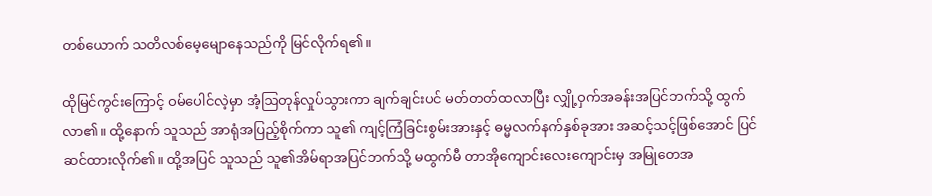တစ်ယောက် သတိလစ်မေ့မျောနေသည်ကို မြင်လိုက်ရ၏။

ထိုမြင်ကွင်းကြောင့် ဝမ်ပေါင်လဲ့မှာ အံ့ဩတုန်လှုပ်သွားကာ ချက်ချင်းပင် မတ်တတ်ထလာပြီး လျှို့ဝှက်အခန်းအပြင်ဘက်သို့ ထွက်လာ၏။ ထို့နောက် သူသည် အာရုံအပြည့်စိုက်ကာ သူ၏ ကျင့်ကြံခြင်းစွမ်းအားနှင့် ဓမ္မလက်နက်နှစ်ခုအား အဆင့်သင့်ဖြစ်အောင် ပြင်ဆင်ထားလိုက်‌၏။ ထို့အပြင် သူသည် သူ၏အိမ်ရာအပြင်ဘက်သို့ မထွက်မီ တာအိုကျောင်းလေးကျောင်းမှ အမြုတေအ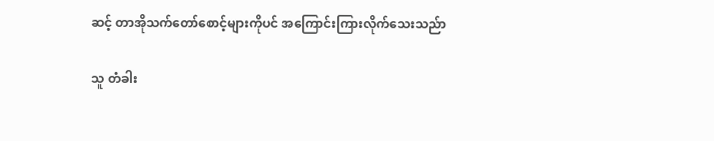ဆင့် တာအိုသက်တော်စောင့်များကိုပင် အကြောင်းကြားလိုက်သေးသည်ာ

သူ တံခါး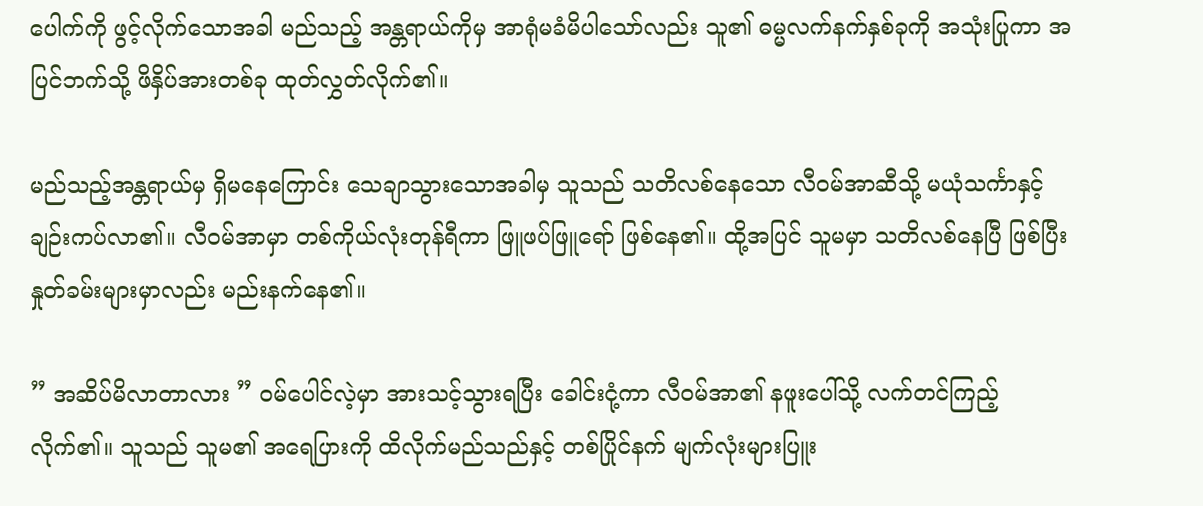ပေါက်ကို ဖွင့်လိုက်သောအခါ မည်သည့် အန္တရာယ်ကိုမှ အာရုံမခံမိပါသော်လည်း သူ၏ ဓမ္မလက်နက်နှစ်ခုကို အသုံးပြုကာ အပြင်ဘက်သို့ ဖိနှိပ်အားတစ်ခု ထုတ်လွှတ်လိုက်၏။

မည်သည့်အန္တရာယ်မှ ရှိမနေကြောင်း သေချာသွားသောအခါမှ သူသည် သတိလစ်နေသော လီဝမ်အာဆီသို့ မယုံသင်္ကာနှင့် ချဉ်းကပ်လာ၏။ လီဝမ်အာမှာ တစ်ကိုယ်လုံးတုန်ရီကာ ဖြူဖပ်ဖြူရော် ဖြစ်နေ၏။ ထို့အပြင် သူမမှာ သတိလစ်နေပြီ ဖြစ်ပြီး နှုတ်ခမ်းများမှာလည်း မည်းနက်နေ၏။

” အဆိပ်မိလာတာလား ” ဝမ်ပေါင်လဲ့မှာ အားသင့်သွားရပြီး ခေါင်းငုံ့ကာ လီဝမ်အာ၏ နဖူးပေါ်သို့ လက်တင်ကြည့်လိုက်၏။ သူသည် သူမ၏ အရေပြားကို ထိလိုက်မည်သည်နှင့် တစ်ပြိုင်နက် မျက်လုံးများပြူး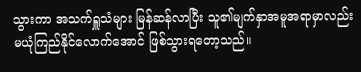သွားကာ အသက်ရှူသံများ မြန်ဆန်လာပြီး သူ၏မျက်နှာအမူအရာမှာလည်း မယုံကြည်နိုင်လောက်အောင် ဖြစ်သွားရတော့သည်။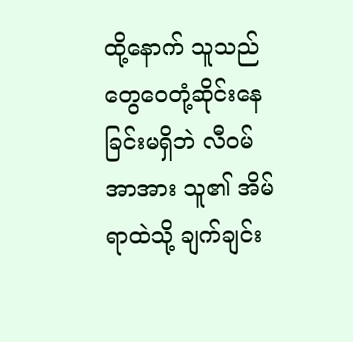ထို့နောက် သူသည် တွေဝေတုံ့ဆိုင်းနေခြင်းမရှိဘဲ လီဝမ်အာအား သူ၏ အိမ်ရာထဲသို့ ချက်ချင်း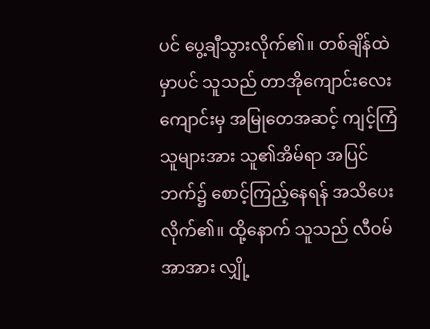ပင် ပွေ့ချီသွားလိုက်၏။ တစ်ချိန်ထဲမှာပင် သူသည် တာအိုကျောင်းလေးကျောင်းမှ အမြုတေအဆင့် ကျင့်ကြံသူများအား သူ၏အိမ်ရာ အပြင်ဘက်၌ စောင့်ကြည့်နေရန် အသိပေးလိုက်၏။ ထို့နောက် သူသည် လီဝမ်အာအား လျှို့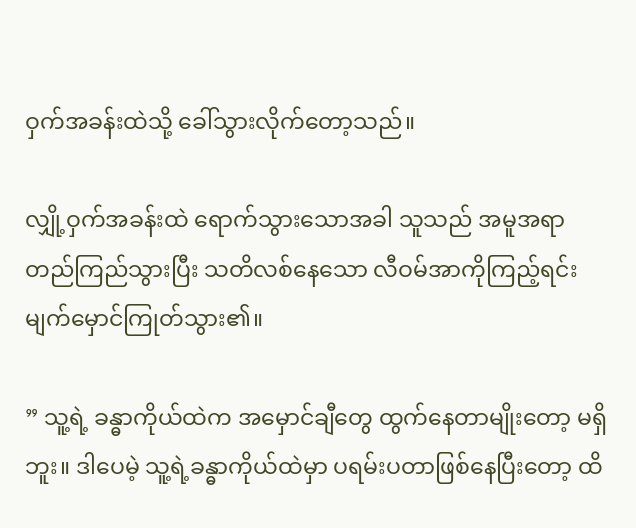ဝှက်အခန်းထဲသို့ ခေါ်သွားလိုက်တော့သည်။

လျှို့ဝှက်အခန်းထဲ ရောက်သွားသောအခါ သူသည် အမူအရာ တည်ကြည်သွားပြီး သတိလစ်နေသော လီဝမ်အာကိုကြည့်ရင်း မျက်မှောင်ကြုတ်သွား၏။

” သူ့ရဲ့ ခန္ဓာကိုယ်ထဲက အမှောင်ချီတွေ ထွက်နေတာမျိုးတော့ မရှိဘူး။ ဒါပေမဲ့ သူ့ရဲ့ခန္ဓာကိုယ်ထဲမှာ ပရမ်းပတာဖြစ်နေပြီးတော့ ထိ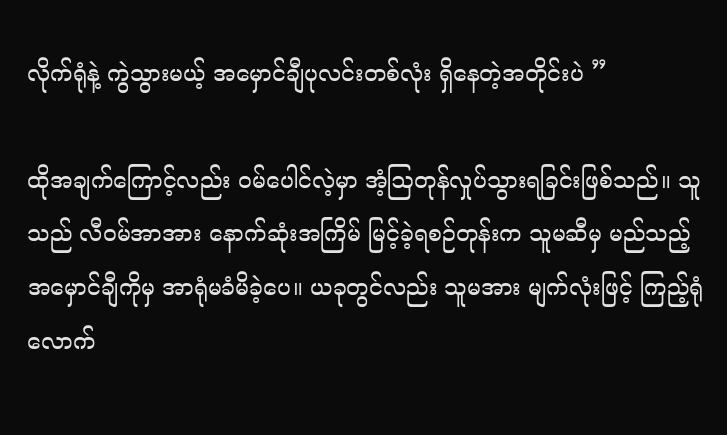လိုက်ရုံနဲ့ ကွဲသွားမယ့် အမှောင်ချီပုလင်းတစ်လုံး ရှိနေတဲ့အတိုင်းပဲ ”

ထိုအချက်ကြောင့်လည်း ဝမ်ပေါင်လဲ့မှာ အံ့ဩတုန်လှုပ်သွားရခြင်းဖြစ်သည်။ သူသည် လီဝမ်အာအား နောက်ဆုံးအကြိမ် မြင့်ခဲ့ရစဉ်တုန်းက သူမဆီမှ မည်သည့်အမှောင်ချီကိုမှ အာရုံမခံမိခဲ့ပေ။ ယခုတွင်လည်း သူမအား မျက်လုံးဖြင့် ကြည့်ရုံလောက်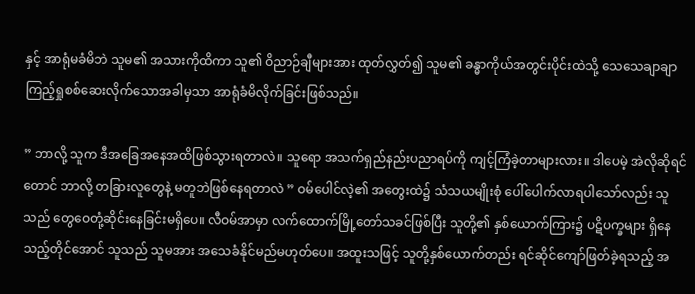နှင့် အာရုံမခံမိဘဲ သူမ၏ အသားကိုထိကာ သူ၏ ဝိညာဉ်ချီများအား ထုတ်လွှတ်၍ သူမ၏ ခန္ဓာကိုယ်အတွင်းပိုင်းထဲသို့ သေသေချာချာ ကြည့်ရှုစစ်ဆေးလိုက်သောအခါမှသာ အာရုံခံမိလိုက်ခြင်းဖြစ်သည်။

” ဘာလို့ သူက ဒီအခြေအနေအထိဖြစ်သွားရတာလဲ။ သူရော အသက်ရှည်နည်းပညာရပ်ကို ကျင့်ကြံခဲ့တာများလား။ ဒါပေမဲ့ အဲလိုဆိုရင်တောင် ဘာလို့ တခြားလူတွေနဲ့ မတူဘဲဖြစ်နေရတာလဲ ” ဝမ်ပေါင်လဲ့၏ အတွေးထဲ၌ သံသယမျိုးစုံ ပေါ်ပေါက်လာရပါသော်လည်း သူသည် တွေဝေတုံ့ဆိုင်းနေခြင်းမရှိပေ။ လီဝမ်အာမှာ လက်ထောက်မြို့တော်သခင်ဖြစ်ပြီး သူတို့၏ နှစ်ယောက်ကြား၌ ပဋိပက္ခများ ရှိနေသည့်တိုင်အောင် သူသည် သူမအား အသေခံနိုင်မည်မဟုတ်ပေ။ အထူးသဖြင့် သူတို့နှစ်ယောက်တည်း ရင်ဆိုင်ကျော်ဖြတ်ခဲ့ရသည့် အ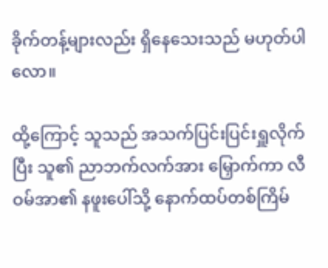ခိုက်တန့်များလည်း ရှိနေသေးသည် မဟုတ်ပါလော။

ထို့ကြောင့် သူသည် အသက်ပြင်းပြင်းရှူလိုက်ပြီး သူ၏ ညာဘက်လက်အား မြှောက်ကာ လီဝမ်အာ၏ နဖူးပေါ်သို့ နောက်ထပ်တစ်ကြိမ်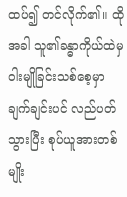ထပ်၍ တင်လိုက်၏။ ထိုအခါ သူ၏ခန္ဓာကိုယ်ထဲမှ ဝါးမျိုခြင်းသစ်စေ့မှာ ချက်ချင်းပင် လည်ပတ်သွားပြီး စုပ်ယူအားတစ်မျိုး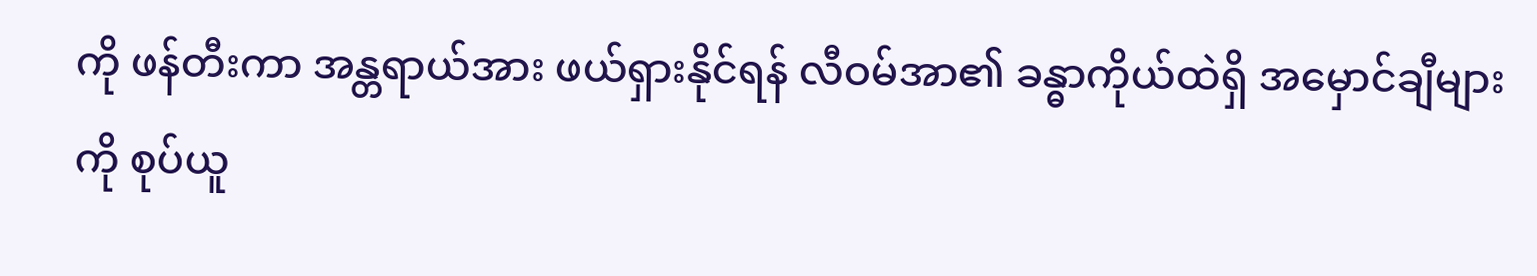ကို ဖန်တီးကာ အန္တရာယ်အား ဖယ်ရှားနိုင်ရန် လီဝမ်အာ၏ ခန္ဓာကိုယ်ထဲရှိ အမှောင်ချီများကို စုပ်ယူ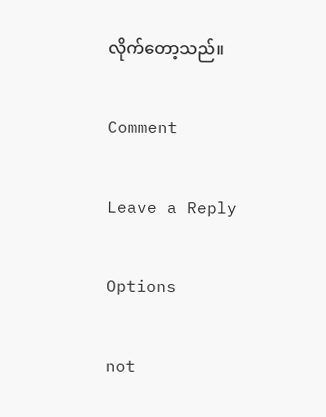လိုက်တော့သည်။

Comment

Leave a Reply

Options

not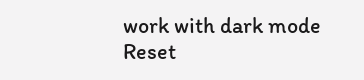work with dark mode
Reset